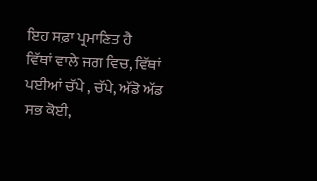ਇਹ ਸਫ਼ਾ ਪ੍ਰਮਾਣਿਤ ਹੈ
ਵਿੱਥਾਂ ਵਾਲੇ ਜਗ ਵਿਚ, ਵਿੱਥਾਂ ਪਈਆਂ ਚੱਪੇ , ਚੱਪੇ, ਅੱਡੋ ਅੱਡ ਸਭ ਕੋਈ,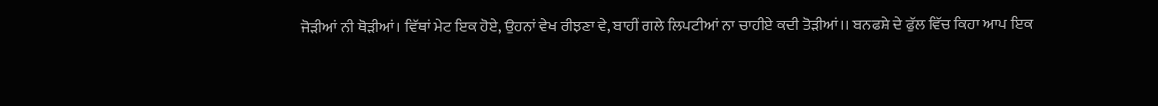ਜੋੜੀਆਂ ਨੀ ਥੋੜੀਆਂ। ਵਿੱਥਾਂ ਮੇਟ ਇਕ ਹੋਏ, ਉਹਨਾਂ ਵੇਖ ਰੀਝਣਾ ਵੇ, ਬਾਹੀਂ ਗਲੇ ਲਿਪਟੀਆਂ ਨਾ ਚਾਹੀਏ ਕਦੀ ਤੋੜੀਆਂ।। ਬਨਫਸ਼ੇ ਦੇ ਫੁੱਲ ਵਿੱਚ ਕਿਹਾ ਆਪ ਇਕ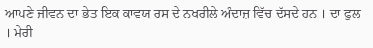ਆਪਣੇ ਜੀਵਨ ਦਾ ਭੇਤ ਇਕ ਕਾਵਯ ਰਸ ਦੇ ਨਖਰੀਲੇ ਅੰਦਾਜ਼ ਵਿੱਚ ਦੱਸਦੇ ਹਨ । ਦਾ ਫੁਲ । ਮੇਰੀ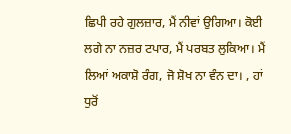ਛਿਪੀ ਰਹੇ ਗੁਲਜ਼ਾਰ, ਮੈਂ ਨੀਵਾਂ ਉਗਿਆ। ਕੋਈ ਲਗੇ ਨਾ ਨਜ਼ਰ ਟਪਾਰ, ਮੈਂ ਪਰਬਤ ਲੁਕਿਆ। ਮੈਂ ਲਿਆਂ ਅਕਾਸ਼ੋ ਰੰਗ, ਜੋ ਸ਼ੋਖ ਨਾ ਵੰਨ ਦਾ। , ਹਾਂ ਧੁਰੋਂ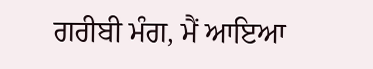ਗਰੀਬੀ ਮੰਗ, ਮੈਂ ਆਇਆ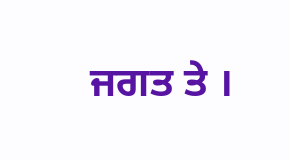ਜਗਤ ਤੇ ।